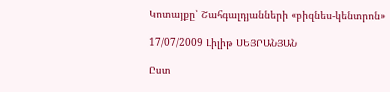Կոտայքը՝ Շահգալդյանների «բիզնես-կենտրոն»

17/07/2009 Լիլիթ ՍԵՅՐԱՆՅԱՆ

Ըստ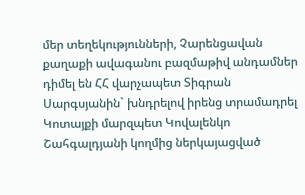մեր տեղեկությունների, Չարենցավան քաղաքի ավագանու բազմաթիվ անդամներ դիմել են ՀՀ վարչապետ Տիգրան Սարգսյանին` խնդրելով իրենց տրամադրել Կոտայքի մարզպետ Կովալենկո Շահգալդյանի կողմից ներկայացված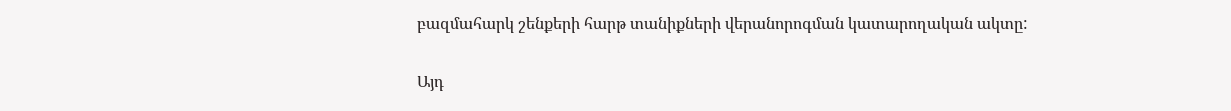բազմահարկ շենքերի հարթ տանիքների վերանորոգման կատարողական ակտը:

Այդ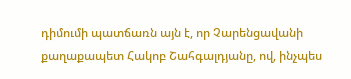դիմումի պատճառն այն է, որ Չարենցավանի քաղաքապետ Հակոբ Շահգալդյանը, ով, ինչպես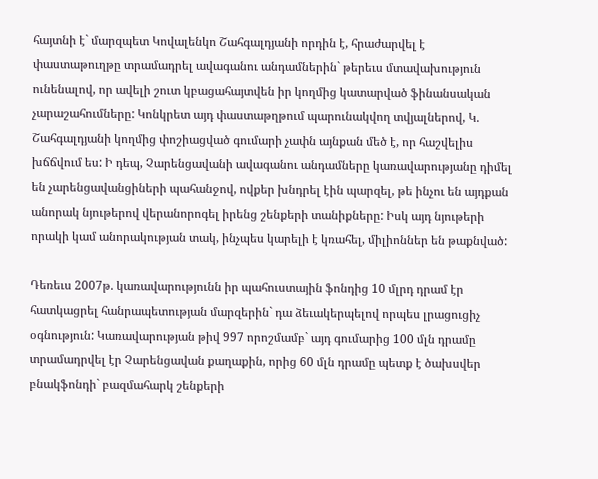հայտնի է` մարզպետ Կովալենկո Շահգալդյանի որդին է, հրաժարվել է փաստաթուղթը տրամադրել ավագանու անդամներին` թերեւս մտավախություն ունենալով, որ ավելի շուտ կբացահայտվեն իր կողմից կատարված ֆինանսական չարաշահումները: Կոնկրետ այդ փաստաթղթում պարունակվող տվյալներով, Կ. Շահգալդյանի կողմից փոշիացված գումարի չափն այնքան մեծ է, որ հաշվելիս խճճվում ես: Ի դեպ, Չարենցավանի ավագանու անդամները կառավարությանը դիմել են չարենցավանցիների պահանջով, ովքեր խնդրել էին պարզել, թե ինչու են այդքան անորակ նյութերով վերանորոգել իրենց շենքերի տանիքները: Իսկ այդ նյութերի որակի կամ անորակության տակ, ինչպես կարելի է կռահել, միլիոններ են թաքնված:

Դեռեւս 2007թ. կառավարությունն իր պահուստային ֆոնդից 10 մլրդ դրամ էր հատկացրել հանրապետության մարզերին` դա ձեւակերպելով որպես լրացուցիչ օգնություն: Կառավարության թիվ 997 որոշմամբ` այդ գումարից 100 մլն դրամը տրամադրվել էր Չարենցավան քաղաքին, որից 60 մլն դրամը պետք է ծախսվեր բնակֆոնդի` բազմահարկ շենքերի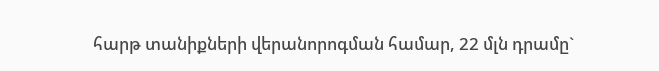հարթ տանիքների վերանորոգման համար, 22 մլն դրամը`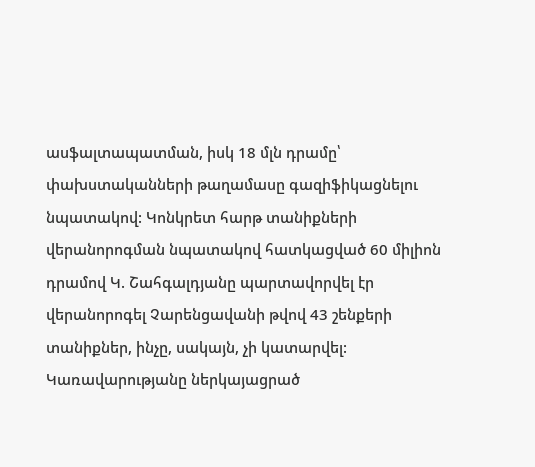ասֆալտապատման, իսկ 18 մլն դրամը՝ փախստականների թաղամասը գազիֆիկացնելու նպատակով: Կոնկրետ հարթ տանիքների վերանորոգման նպատակով հատկացված 60 միլիոն դրամով Կ. Շահգալդյանը պարտավորվել էր վերանորոգել Չարենցավանի թվով 43 շենքերի տանիքներ, ինչը, սակայն, չի կատարվել: Կառավարությանը ներկայացրած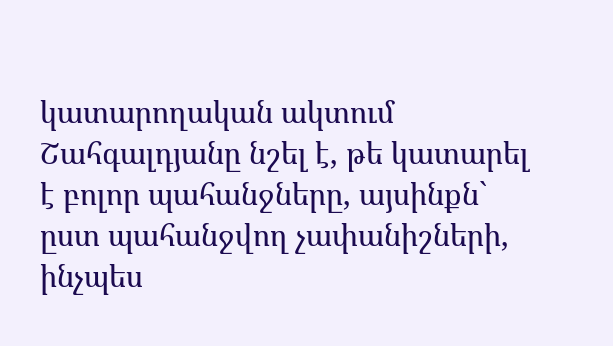կատարողական ակտում Շահգալդյանը նշել է, թե կատարել է բոլոր պահանջները, այսինքն` ըստ պահանջվող չափանիշների, ինչպես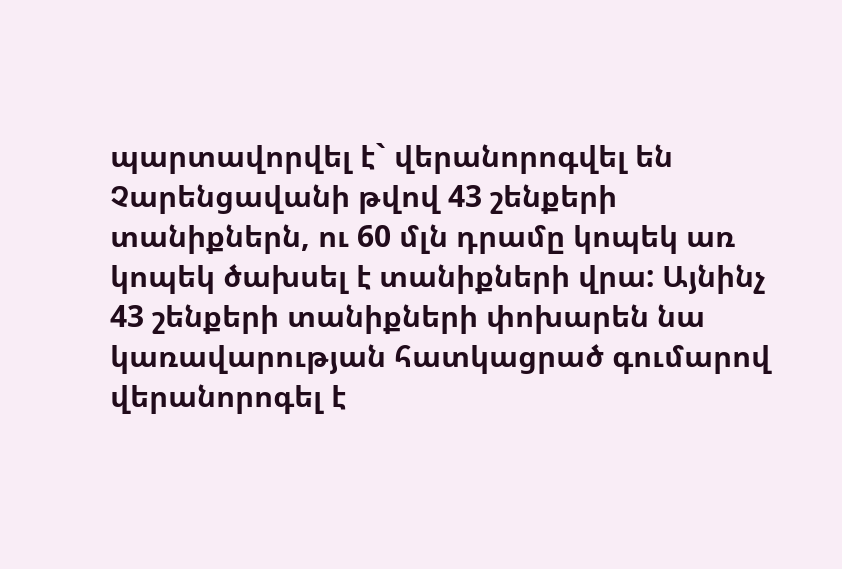պարտավորվել է` վերանորոգվել են Չարենցավանի թվով 43 շենքերի տանիքներն, ու 60 մլն դրամը կոպեկ առ կոպեկ ծախսել է տանիքների վրա: Այնինչ 43 շենքերի տանիքների փոխարեն նա կառավարության հատկացրած գումարով վերանորոգել է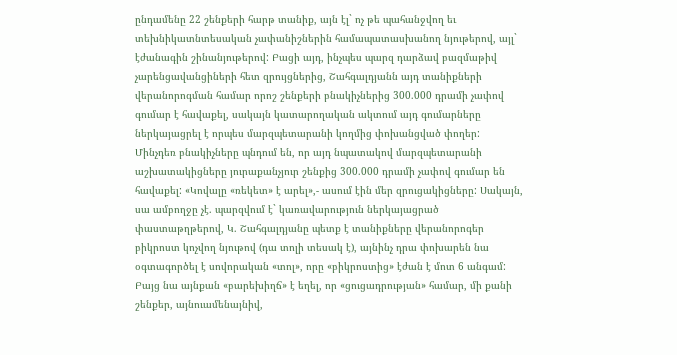ընդամենը 22 շենքերի հարթ տանիք, այն էլ` ոչ թե պահանջվող եւ տեխնիկատնտեսական չափանիշներին համապատասխանող նյութերով, այլ` էժանագին շինանյութերով: Բացի այդ, ինչպես պարզ դարձավ բազմաթիվ չարենցավանցիների հետ զրույցներից, Շահգալդյանն այդ տանիքների վերանորոգման համար որոշ շենքերի բնակիչներից 300.000 դրամի չափով գումար է հավաքել, սակայն կատարողական ակտում այդ գումարները ներկայացրել է որպես մարզպետարանի կողմից փոխանցված փողեր: Մինչդեռ բնակիչները պնդում են, որ այդ նպատակով մարզպետարանի աշխատակիցները յուրաքանչյուր շենքից 300.000 դրամի չափով գումար են հավաքել: «Կովալը «ռեկետ» է արել»,- ասում էին մեր զրուցակիցները: Սակայն, սա ամբողջը չէ. պարզվում է` կառավարություն ներկայացրած փաստաթղթերով, Կ. Շահգալդյանը պետք է տանիքները վերանորոգեր բիկրոստ կոչվող նյութով (դա տոլի տեսակ է), այնինչ դրա փոխարեն նա օգտագործել է սովորական «տոլ», որը «բիկրոստից» էժան է մոտ 6 անգամ: Բայց նա այնքան «բարեխիղճ» է եղել, որ «ցուցադրության» համար, մի քանի շենքեր, այնուամենայնիվ,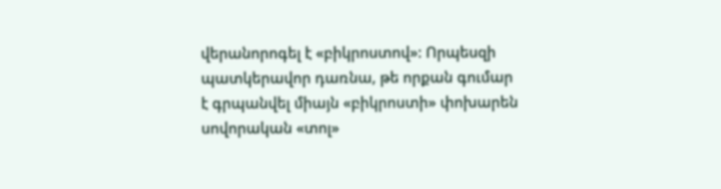վերանորոգել է «բիկրոստով»: Որպեսզի պատկերավոր դառնա, թե որքան գումար է գրպանվել միայն «բիկրոստի» փոխարեն սովորական «տոլ»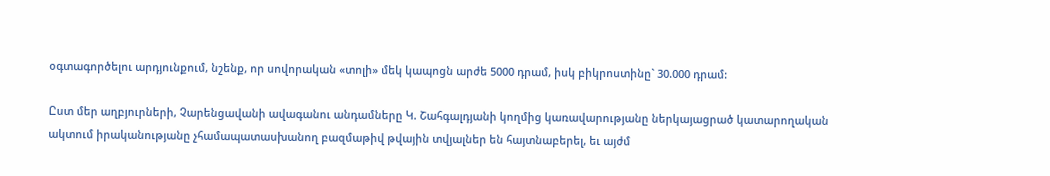օգտագործելու արդյունքում, նշենք, որ սովորական «տոլի» մեկ կապոցն արժե 5000 դրամ, իսկ բիկրոստինը` 30.000 դրամ:

Ըստ մեր աղբյուրների, Չարենցավանի ավագանու անդամները Կ. Շահգալդյանի կողմից կառավարությանը ներկայացրած կատարողական ակտում իրականությանը չհամապատասխանող բազմաթիվ թվային տվյալներ են հայտնաբերել, եւ այժմ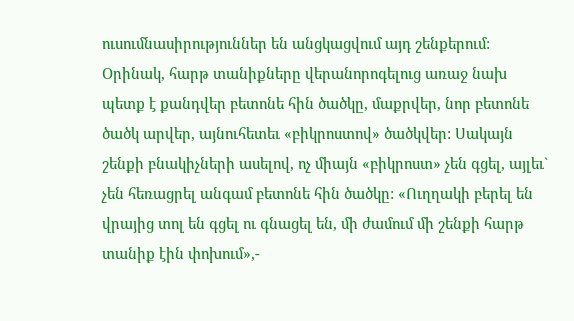ուսումնասիրություններ են անցկացվում այդ շենքերում: Օրինակ, հարթ տանիքները վերանորոգելուց առաջ նախ պետք է քանդվեր բետոնե հին ծածկը, մաքրվեր, նոր բետոնե ծածկ արվեր, այնուհետեւ «բիկրոստով» ծածկվեր: Սակայն շենքի բնակիչների ասելով, ոչ միայն «բիկրոստ» չեն գցել, այլեւ` չեն հեռացրել անգամ բետոնե հին ծածկը: «Ուղղակի բերել են վրայից տոլ են գցել ու գնացել են, մի ժամում մի շենքի հարթ տանիք էին փոխում»,-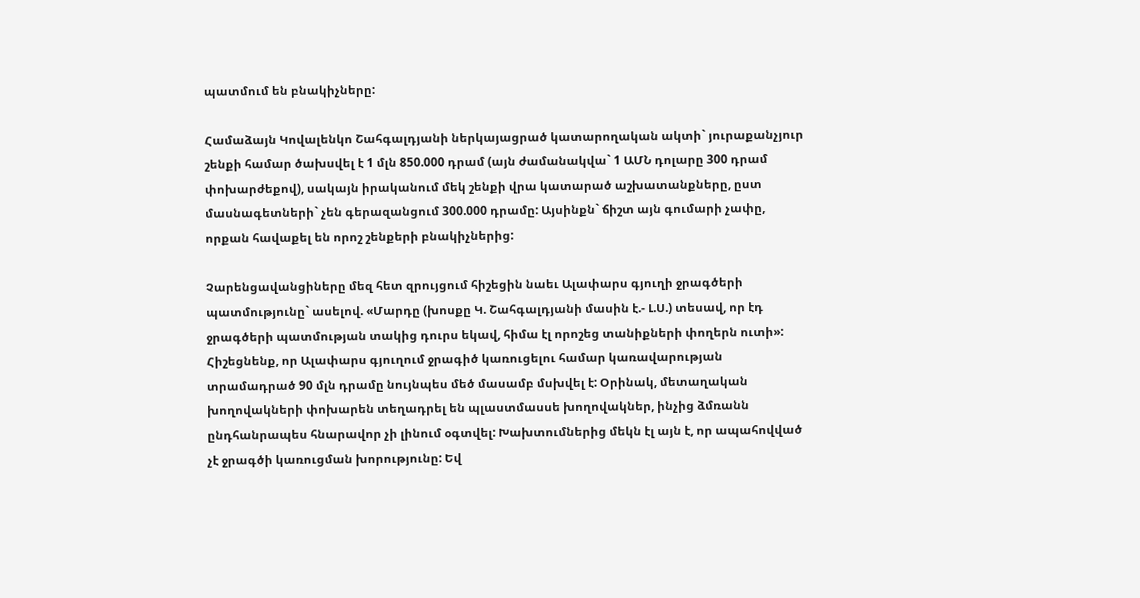պատմում են բնակիչները:

Համաձայն Կովալենկո Շահգալդյանի ներկայացրած կատարողական ակտի` յուրաքանչյուր շենքի համար ծախսվել է 1 մլն 850.000 դրամ (այն ժամանակվա` 1 ԱՄՆ դոլարը 300 դրամ փոխարժեքով), սակայն իրականում մեկ շենքի վրա կատարած աշխատանքները, ըստ մասնագետների` չեն գերազանցում 300.000 դրամը: Այսինքն` ճիշտ այն գումարի չափը, որքան հավաքել են որոշ շենքերի բնակիչներից:

Չարենցավանցիները մեզ հետ զրույցում հիշեցին նաեւ Ալափարս գյուղի ջրագծերի պատմությունը` ասելով. «Մարդը (խոսքը Կ. Շահգալդյանի մասին է.- Լ.Ս.) տեսավ, որ էդ ջրագծերի պատմության տակից դուրս եկավ, հիմա էլ որոշեց տանիքների փողերն ուտի»: Հիշեցնենք, որ Ալափարս գյուղում ջրագիծ կառուցելու համար կառավարության տրամադրած 90 մլն դրամը նույնպես մեծ մասամբ մսխվել է: Օրինակ, մետաղական խողովակների փոխարեն տեղադրել են պլաստմասսե խողովակներ, ինչից ձմռանն ընդհանրապես հնարավոր չի լինում օգտվել: Խախտումներից մեկն էլ այն է, որ ապահովված չէ ջրագծի կառուցման խորությունը: Եվ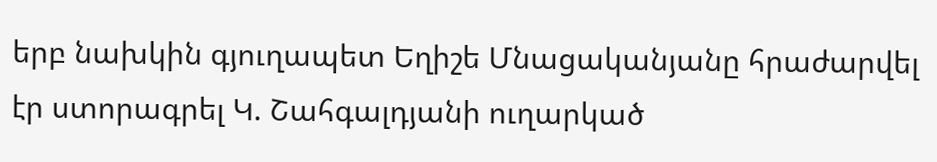երբ նախկին գյուղապետ Եղիշե Մնացականյանը հրաժարվել էր ստորագրել Կ. Շահգալդյանի ուղարկած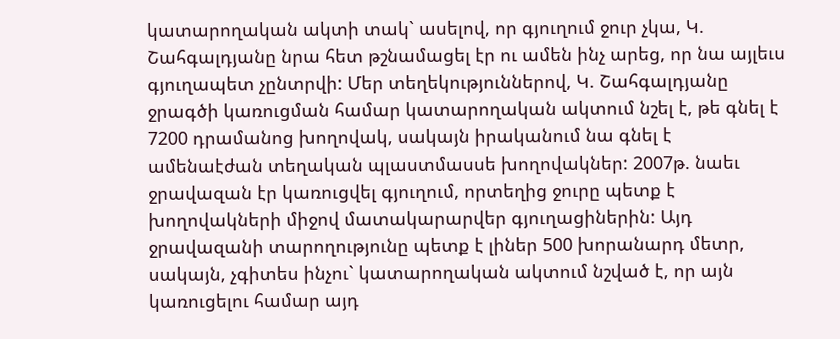կատարողական ակտի տակ` ասելով, որ գյուղում ջուր չկա, Կ. Շահգալդյանը նրա հետ թշնամացել էր ու ամեն ինչ արեց, որ նա այլեւս գյուղապետ չընտրվի: Մեր տեղեկություններով, Կ. Շահգալդյանը ջրագծի կառուցման համար կատարողական ակտում նշել է, թե գնել է 7200 դրամանոց խողովակ, սակայն իրականում նա գնել է ամենաէժան տեղական պլաստմասսե խողովակներ: 2007թ. նաեւ ջրավազան էր կառուցվել գյուղում, որտեղից ջուրը պետք է խողովակների միջով մատակարարվեր գյուղացիներին: Այդ ջրավազանի տարողությունը պետք է լիներ 500 խորանարդ մետր, սակայն, չգիտես ինչու` կատարողական ակտում նշված է, որ այն կառուցելու համար այդ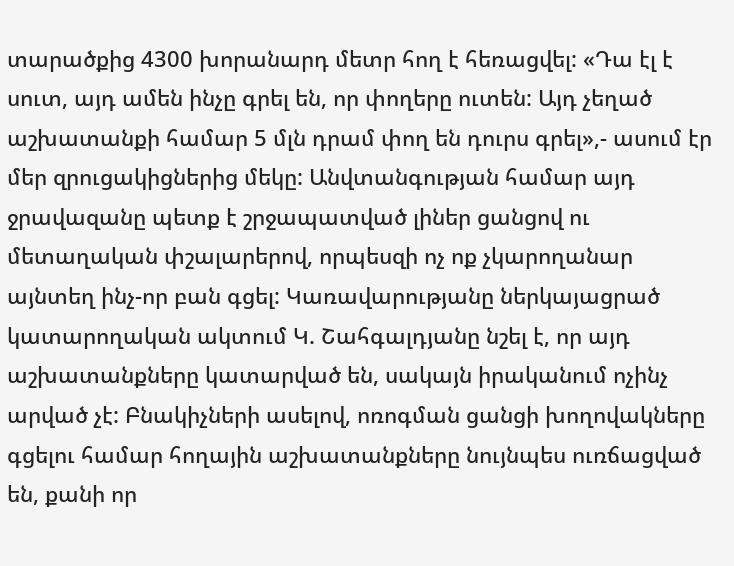տարածքից 4300 խորանարդ մետր հող է հեռացվել: «Դա էլ է սուտ, այդ ամեն ինչը գրել են, որ փողերը ուտեն: Այդ չեղած աշխատանքի համար 5 մլն դրամ փող են դուրս գրել»,- ասում էր մեր զրուցակիցներից մեկը: Անվտանգության համար այդ ջրավազանը պետք է շրջապատված լիներ ցանցով ու մետաղական փշալարերով, որպեսզի ոչ ոք չկարողանար այնտեղ ինչ-որ բան գցել: Կառավարությանը ներկայացրած կատարողական ակտում Կ. Շահգալդյանը նշել է, որ այդ աշխատանքները կատարված են, սակայն իրականում ոչինչ արված չէ: Բնակիչների ասելով, ոռոգման ցանցի խողովակները գցելու համար հողային աշխատանքները նույնպես ուռճացված են, քանի որ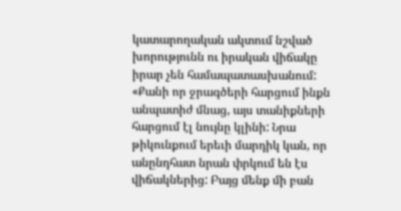կատարողական ակտում նշված խորությունն ու իրական վիճակը իրար չեն համապատասխանում: «Քանի որ ջրագծերի հարցում ինքն անպատիժ մնաց, այս տանիքների հարցում էլ նույնը կլինի: Նրա թիկունքում երեւի մարդիկ կան, որ անընդհատ նրան փրկում են էս վիճակներից: Բայց մենք մի բան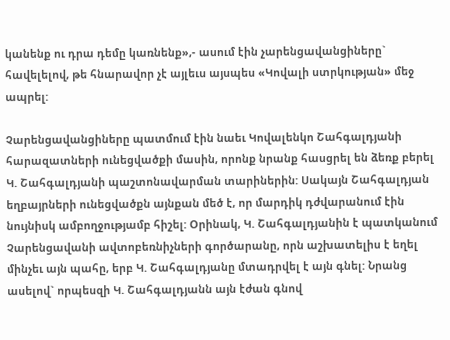կանենք ու դրա դեմը կառնենք»,- ասում էին չարենցավանցիները` հավելելով, թե հնարավոր չէ այլեւս այսպես «Կովալի ստրկության» մեջ ապրել:

Չարենցավանցիները պատմում էին նաեւ Կովալենկո Շահգալդյանի հարազատների ունեցվածքի մասին, որոնք նրանք հասցրել են ձեռք բերել Կ. Շահգալդյանի պաշտոնավարման տարիներին: Սակայն Շահգալդյան եղբայրների ունեցվածքն այնքան մեծ է, որ մարդիկ դժվարանում էին նույնիսկ ամբողջությամբ հիշել: Օրինակ, Կ. Շահգալդյանին է պատկանում Չարենցավանի ավտոբեռնիչների գործարանը, որն աշխատելիս է եղել մինչեւ այն պահը, երբ Կ. Շահգալդյանը մտադրվել է այն գնել: Նրանց ասելով` որպեսզի Կ. Շահգալդյանն այն էժան գնով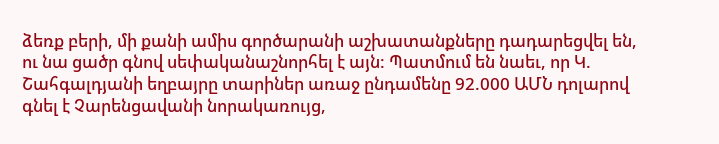ձեռք բերի, մի քանի ամիս գործարանի աշխատանքները դադարեցվել են, ու նա ցածր գնով սեփականաշնորհել է այն: Պատմում են նաեւ, որ Կ. Շահգալդյանի եղբայրը տարիներ առաջ ընդամենը 92.000 ԱՄՆ դոլարով գնել է Չարենցավանի նորակառույց,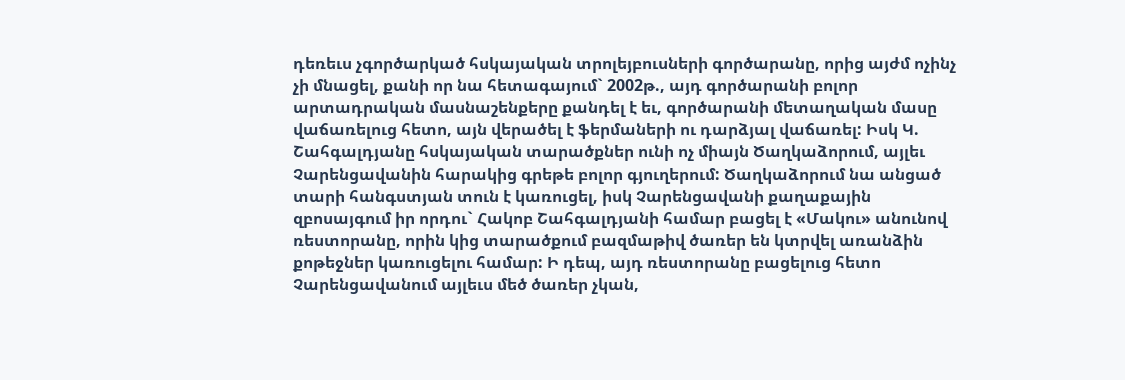դեռեւս չգործարկած հսկայական տրոլեյբուսների գործարանը, որից այժմ ոչինչ չի մնացել, քանի որ նա հետագայում` 2002թ., այդ գործարանի բոլոր արտադրական մասնաշենքերը քանդել է եւ, գործարանի մետաղական մասը վաճառելուց հետո, այն վերածել է ֆերմաների ու դարձյալ վաճառել: Իսկ Կ. Շահգալդյանը հսկայական տարածքներ ունի ոչ միայն Ծաղկաձորում, այլեւ Չարենցավանին հարակից գրեթե բոլոր գյուղերում: Ծաղկաձորում նա անցած տարի հանգստյան տուն է կառուցել, իսկ Չարենցավանի քաղաքային զբոսայգում իր որդու` Հակոբ Շահգալդյանի համար բացել է «Մակու» անունով ռեստորանը, որին կից տարածքում բազմաթիվ ծառեր են կտրվել առանձին քոթեջներ կառուցելու համար: Ի դեպ, այդ ռեստորանը բացելուց հետո Չարենցավանում այլեւս մեծ ծառեր չկան,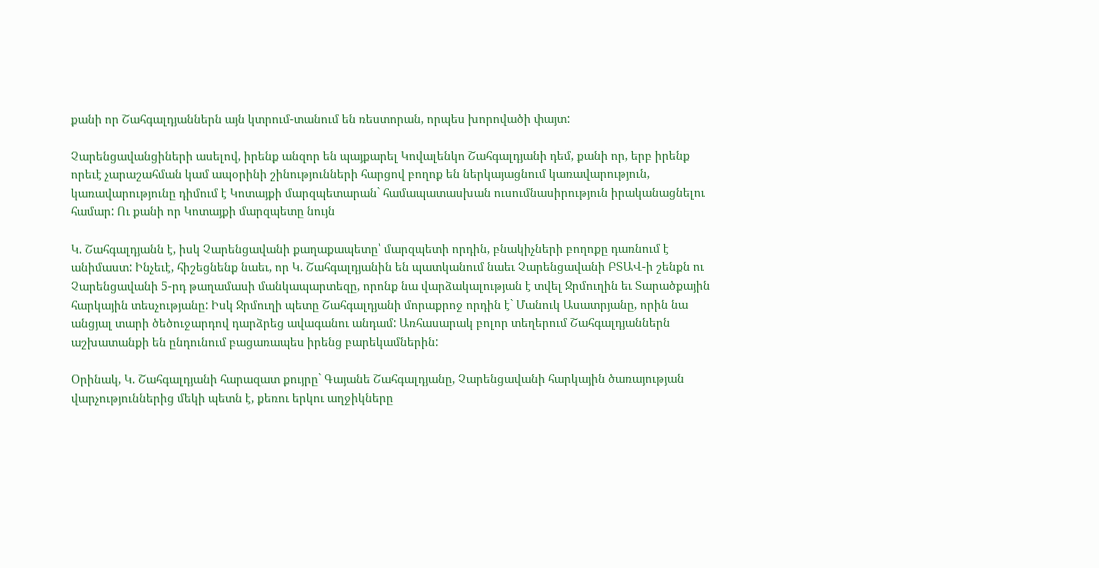քանի որ Շահգալդյաններն այն կտրում-տանում են ռեստորան, որպես խորովածի փայտ:

Չարենցավանցիների ասելով, իրենք անզոր են պայքարել Կովալենկո Շահգալդյանի դեմ, քանի որ, երբ իրենք որեւէ չարաշահման կամ ապօրինի շինությունների հարցով բողոք են ներկայացնում կառավարություն, կառավարությունը դիմում է Կոտայքի մարզպետարան` համապատասխան ուսումնասիրություն իրականացնելու համար: Ու քանի որ Կոտայքի մարզպետը նույն

Կ. Շահգալդյանն է, իսկ Չարենցավանի քաղաքապետը՝ մարզպետի որդին, բնակիչների բողոքը դառնում է անիմաստ: Ինչեւէ, հիշեցնենք նաեւ, որ Կ. Շահգալդյանին են պատկանում նաեւ Չարենցավանի ԲՏԱՎ-ի շենքն ու Չարենցավանի 5-րդ թաղամասի մանկապարտեզը, որոնք նա վարձակալության է տվել Ջրմուղին եւ Տարածքային հարկային տեսչությանը: Իսկ Ջրմուղի պետը Շահգալդյանի մորաքրոջ որդին է` Մանուկ Ասատրյանը, որին նա անցյալ տարի ծեծուջարդով դարձրեց ավագանու անդամ: Առհասարակ բոլոր տեղերում Շահգալդյաններն աշխատանքի են ընդունում բացառապես իրենց բարեկամներին:

Օրինակ, Կ. Շահգալդյանի հարազատ քույրը` Գայանե Շահգալդյանը, Չարենցավանի հարկային ծառայության վարչություններից մեկի պետն է, քեռու երկու աղջիկները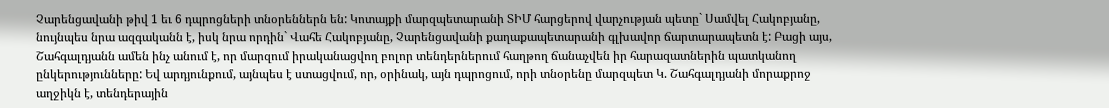Չարենցավանի թիվ 1 եւ 6 դպրոցների տնօրեններն են: Կոտայքի մարզպետարանի ՏԻՄ հարցերով վարչության պետը` Սամվել Հակոբյանը, նույնպես նրա ազգականն է, իսկ նրա որդին` Վահե Հակոբյանը, Չարենցավանի քաղաքապետարանի գլխավոր ճարտարապետն է: Բացի այս, Շահգալդյանն ամեն ինչ անում է, որ մարզում իրականացվող բոլոր տենդերներում հաղթող ճանաչվեն իր հարազատներին պատկանող ընկերությունները: Եվ արդյունքում, այնպես է ստացվում, որ, օրինակ, այն դպրոցում, որի տնօրենը մարզպետ Կ. Շահգալդյանի մորաքրոջ աղջիկն է, տենդերային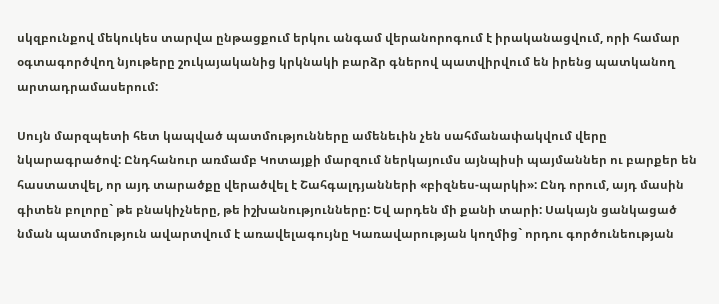սկզբունքով մեկուկես տարվա ընթացքում երկու անգամ վերանորոգում է իրականացվում, որի համար օգտագործվող նյութերը շուկայականից կրկնակի բարձր գներով պատվիրվում են իրենց պատկանող արտադրամասերում:

Սույն մարզպետի հետ կապված պատմությունները ամենեւին չեն սահմանափակվում վերը նկարագրածով: Ընդհանուր առմամբ Կոտայքի մարզում ներկայումս այնպիսի պայմաններ ու բարքեր են հաստատվել, որ այդ տարածքը վերածվել է Շահգալդյանների «բիզնես-պարկի»: Ընդ որում, այդ մասին գիտեն բոլորը` թե բնակիչները, թե իշխանությունները: Եվ արդեն մի քանի տարի: Սակայն ցանկացած նման պատմություն ավարտվում է առավելագույնը Կառավարության կողմից` որդու գործունեության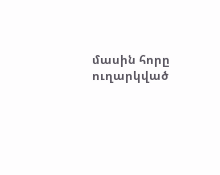մասին հորը ուղարկված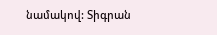նամակով: Տիգրան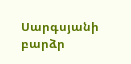Սարգսյանի բարձր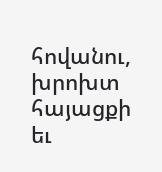հովանու, խրոխտ հայացքի եւ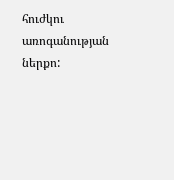հուժկու առոգանության ներքո: